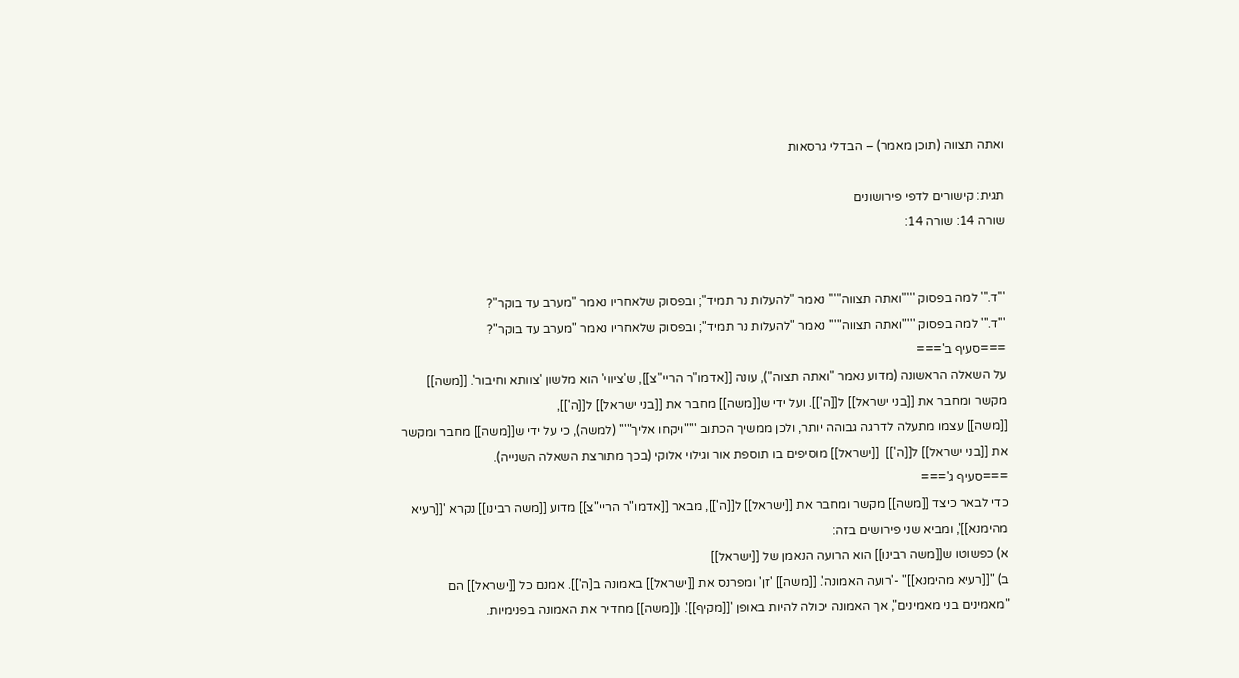ואתה תצווה (תוכן מאמר) – הבדלי גרסאות

תגית: קישורים לדפי פירושונים
שורה 14: שורה 14:


'''ד.''' למה בפסוק '''"ואתה תצווה"''' נאמר "להעלות נר תמיד"; ובפסוק שלאחריו נאמר "מערב עד בוקר"?
'''ד.''' למה בפסוק '''"ואתה תצווה"''' נאמר "להעלות נר תמיד"; ובפסוק שלאחריו נאמר "מערב עד בוקר"?
===סעיף ב'===
על השאלה הראשונה (מדוע נאמר "ואתה תצוה"), עונה [[אדמו"ר הריי"צ]], ש'ציווי' הוא מלשון 'צוותא וחיבור'. [[משה]] מקשר ומחבר את [[בני ישראל]] ל[[ה']]. ועל ידי ש[[משה]] מחבר את [[בני ישראל]] ל[[ה']],
[[משה]] עצמו מתעלה לדרגה גבוהה יותר, ולכן ממשיך הכתוב '''"ויקחו אליך"''' (למשה), כי על ידי ש[[משה]] מחבר ומקשר את [[בני ישראל]] ל[[ה']]  [[ישראל]] מוסיפים בו תוספת אור וגילוי אלוקי (בכך מתורצת השאלה השנייה).
===סעיף ג'===
כדי לבאר כיצד [[משה]] מקשר ומחבר את [[ישראל]] ל[[ה']], מבאר [[אדמו"ר הריי"צ]] מדוע [[משה רבינו]] נקרא '[[רעיא מהימנא]]', ומביא שני פירושים בזה:
א) כפשוטו ש[[משה רבינו]] הוא הרועה הנאמן של [[ישראל]]
ב) "[[רעיא מהימנא]]" -'רועה האמונה'. [[משה]] 'זן' ומפרנס את [[ישראל]] באמונה ב[ה']]. אמנם כל [[ישראל]] הם "מאמינים בני מאמינים", אך האמונה יכולה להיות באופן '[[מקיף]]'. ו[[משה]] מחדיר את האמונה בפנימיות.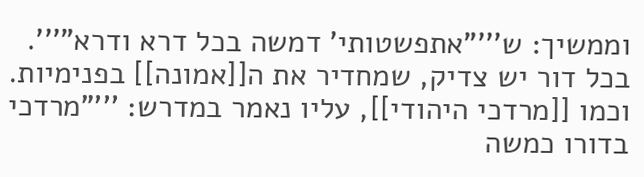וממשיך: ש'''"אתפשטותי' דמשה בכל דרא ודרא"'''. בכל דור יש צדיק, שמחדיר את ה[[אמונה]] בפנימיות. וכמו [[מרדכי היהודי]], עליו נאמר במדרש: '''"מרדכי בדורו כמשה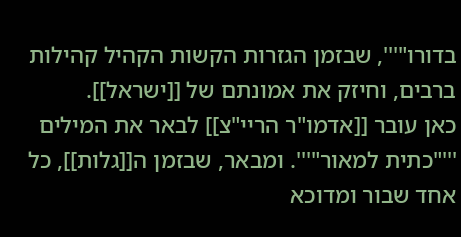בדורו"''', שבזמן הגזרות הקשות הקהיל קהילות ברבים, וחיזק את אמונתם של [[ישראל]].
כאן עובר [[אדמו"ר הריי"צ]] לבאר את המילים '''"כתית למאור"'''. ומבאר, שבזמן ה[[גלות]], כל אחד שבור ומדוכא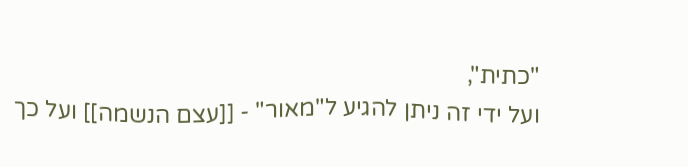"כתית",
ועל ידי זה ניתן להגיע ל"מאור" - [[עצם הנשמה]] ועל כך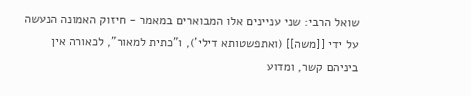שואל הרבי: שני עניינים אלו המבוארים במאמר - חיזוק האמונה הנעשה על ידי [[משה]] (ואתפשטותא דילי'), ו"כתית למאור", לכאורה אין ביניהם קשר, ומדוע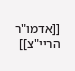[[אדמו"ר הריי"צ]]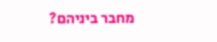מחבר ביניהם?